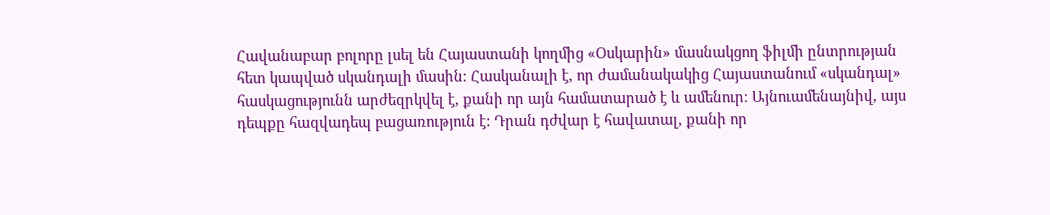Հավանաբար բոլորը լսել են Հայաստանի կողմից «Օսկարին» մասնակցող ֆիլմի ընտրության հետ կապված սկանդալի մասին։ Հասկանալի է, որ ժամանակակից Հայաստանում «սկանդալ» հասկացությունն արժեզրկվել է, քանի որ այն համատարած է և ամենուր։ Այնուամենայնիվ, այս դեպքը հազվադեպ բացառություն է: Դրան դժվար է հավատալ, քանի որ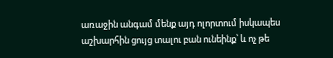առաջին անգամ մենք այդ ոլորտում իսկապես աշխարհին ցույց տալու բան ունեինք՝ և ոչ թե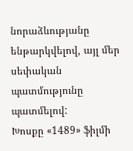նորաձևությանը ենթարկվելով, այլ մեր սեփական պատմությունը պատմելով:
Խոսքը «1489» ֆիլմի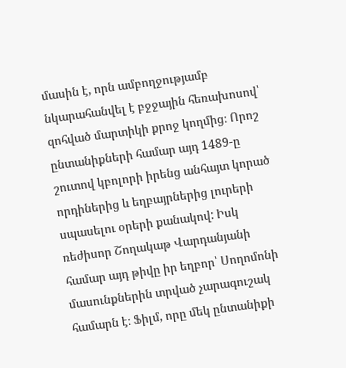մասին է, որն ամբողջությամբ նկարահանվել է բջջային հեռախոսով՝ զոհված մարտիկի քրոջ կողմից։ Որոշ ընտանիքների համար այդ 1489-ը շուտով կբոլորի իրենց անհայտ կորած որդիներից և եղբայրներից լուրերի սպասելու օրերի քանակով: Իսկ ռեժիսոր Շողակաթ Վարդանյանի համար այդ թիվը իր եղբոր՝ Սողոմոնի մասունքներին տրված չարագուշակ համարն է։ Ֆիլմ, որը մեկ ընտանիքի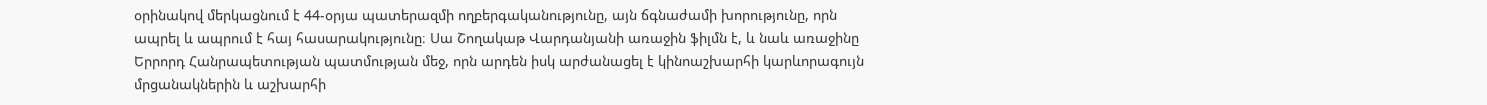օրինակով մերկացնում է 44-օրյա պատերազմի ողբերգականությունը, այն ճգնաժամի խորությունը, որն ապրել և ապրում է հայ հասարակությունը։ Սա Շողակաթ Վարդանյանի առաջին ֆիլմն է, և նաև առաջինը Երրորդ Հանրապետության պատմության մեջ, որն արդեն իսկ արժանացել է կինոաշխարհի կարևորագույն մրցանակներին և աշխարհի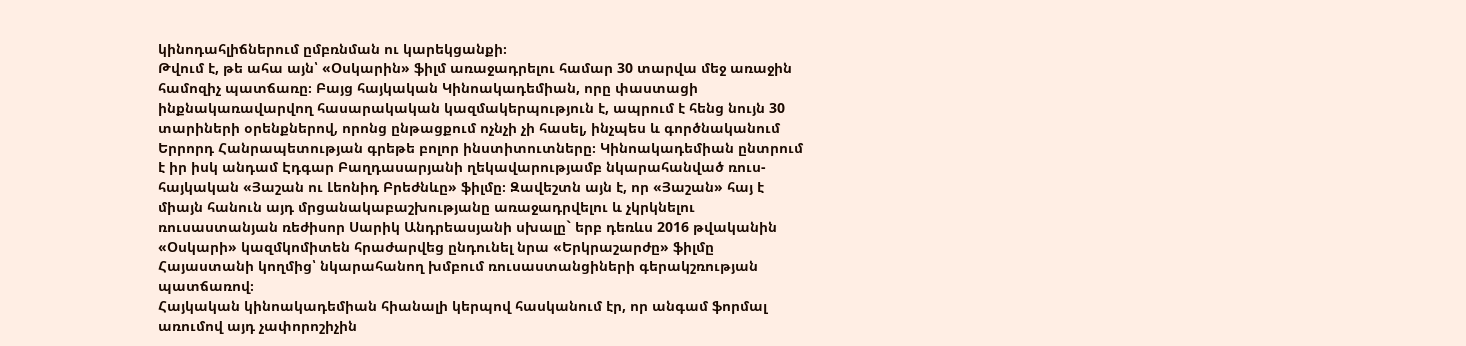կինոդահլիճներում ըմբռնման ու կարեկցանքի։
Թվում է, թե ահա այն՝ «Օսկարին» ֆիլմ առաջադրելու համար 30 տարվա մեջ առաջին համոզիչ պատճառը։ Բայց հայկական Կինոակադեմիան, որը փաստացի ինքնակառավարվող հասարակական կազմակերպություն է, ապրում է հենց նույն 30 տարիների օրենքներով, որոնց ընթացքում ոչնչի չի հասել, ինչպես և գործնականում Երրորդ Հանրապետության գրեթե բոլոր ինստիտուտները։ Կինոակադեմիան ընտրում է իր իսկ անդամ Էդգար Բաղդասարյանի ղեկավարությամբ նկարահանված ռուս-հայկական «Յաշան ու Լեոնիդ Բրեժնևը» ֆիլմը։ Զավեշտն այն է, որ «Յաշան» հայ է միայն հանուն այդ մրցանակաբաշխությանը առաջադրվելու և չկրկնելու ռուսաստանյան ռեժիսոր Սարիկ Անդրեասյանի սխալը` երբ դեռևս 2016 թվականին «Օսկարի» կազմկոմիտեն հրաժարվեց ընդունել նրա «Երկրաշարժը» ֆիլմը Հայաստանի կողմից՝ նկարահանող խմբում ռուսաստանցիների գերակշռության պատճառով։
Հայկական կինոակադեմիան հիանալի կերպով հասկանում էր, որ անգամ ֆորմալ առումով այդ չափորոշիչին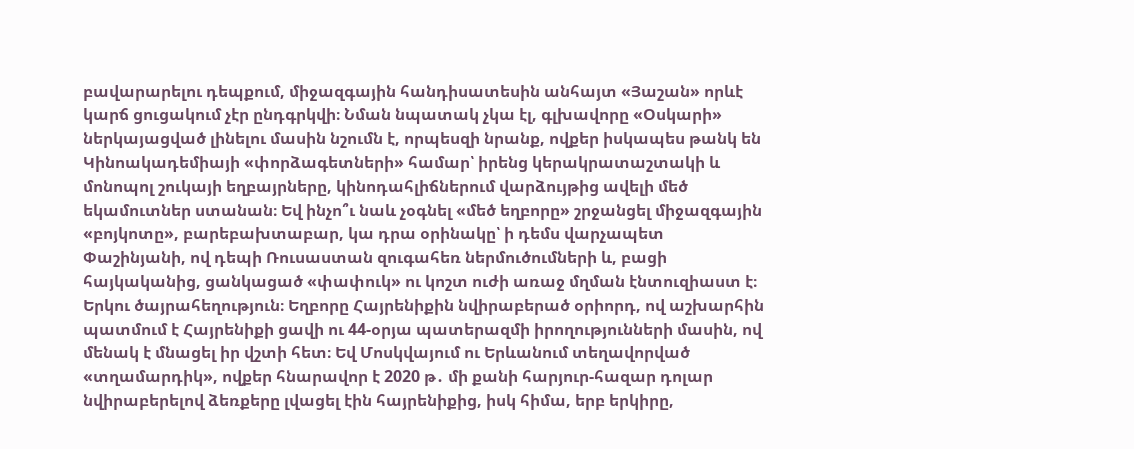բավարարելու դեպքում, միջազգային հանդիսատեսին անհայտ «Յաշան» որևէ կարճ ցուցակում չէր ընդգրկվի։ Նման նպատակ չկա էլ, գլխավորը «Օսկարի» ներկայացված լինելու մասին նշումն է, որպեսզի նրանք, ովքեր իսկապես թանկ են Կինոակադեմիայի «փորձագետների» համար՝ իրենց կերակրատաշտակի և մոնոպոլ շուկայի եղբայրները, կինոդահլիճներում վարձույթից ավելի մեծ եկամուտներ ստանան։ Եվ ինչո՞ւ նաև չօգնել «մեծ եղբորը» շրջանցել միջազգային «բոյկոտը», բարեբախտաբար, կա դրա օրինակը՝ ի դեմս վարչապետ Փաշինյանի, ով դեպի Ռուսաստան զուգահեռ ներմուծումների և, բացի հայկականից, ցանկացած «փափուկ» ու կոշտ ուժի առաջ մղման էնտուզիաստ է։
Երկու ծայրահեղություն։ Եղբորը Հայրենիքին նվիրաբերած օրիորդ, ով աշխարհին պատմում է Հայրենիքի ցավի ու 44-օրյա պատերազմի իրողությունների մասին, ով մենակ է մնացել իր վշտի հետ։ Եվ Մոսկվայում ու Երևանում տեղավորված «տղամարդիկ», ովքեր հնարավոր է 2020 թ․ մի քանի հարյուր-հազար դոլար նվիրաբերելով ձեռքերը լվացել էին հայրենիքից, իսկ հիմա, երբ երկիրը,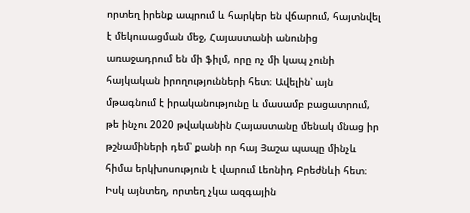որտեղ իրենք ապրում և հարկեր են վճարում, հայտնվել է մեկուսացման մեջ, Հայաստանի անունից առաջադրում են մի ֆիլմ, որը ոչ մի կապ չունի հայկական իրողությունների հետ։ Ավելին՝ այն մթագնում է իրականությունը և մասամբ բացատրում, թե ինչու 2020 թվականին Հայաստանը մենակ մնաց իր թշնամիների դեմ՝ քանի որ հայ Յաշա պապը մինչև հիմա երկխոսություն է վարում Լեոնիդ Բրեժնևի հետ։ Իսկ այնտեղ, որտեղ չկա ազգային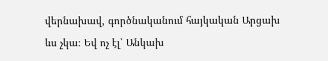վերնախավ, գործնականում հայկական Արցախ ևս չկա։ Եվ ոչ էլ՝ Անկախ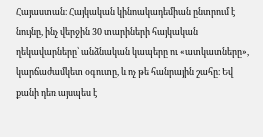Հայաստան։ Հայկական կինոակադեմիան ընտրում է նույնը, ինչ վերջին 30 տարիների հայկական ղեկավարները՝ անձնական կապերը ու «ատկատները», կարճաժամկետ օգուտը, և ոչ թե հանրային շահը։ Եվ քանի դեռ այսպես է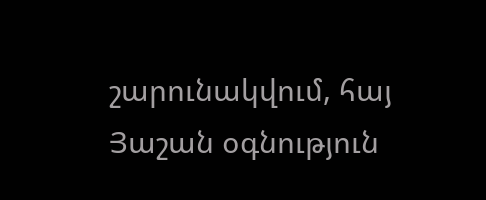շարունակվում, հայ Յաշան օգնություն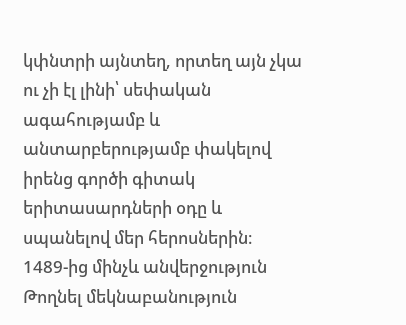կփնտրի այնտեղ, որտեղ այն չկա ու չի էլ լինի՝ սեփական ագահությամբ և անտարբերությամբ փակելով իրենց գործի գիտակ երիտասարդների օդը և սպանելով մեր հերոսներին։
1489-ից մինչև անվերջություն
Թողնել մեկնաբանություն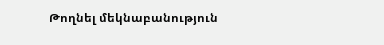Թողնել մեկնաբանություն